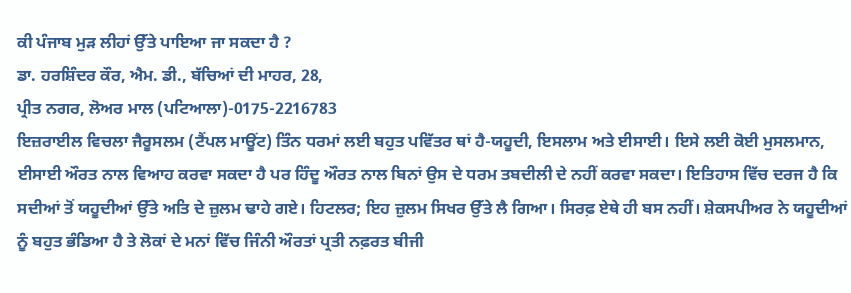ਕੀ ਪੰਜਾਬ ਮੁੜ ਲੀਹਾਂ ਉੱਤੇ ਪਾਇਆ ਜਾ ਸਕਦਾ ਹੈ ?
ਡਾ. ਹਰਸ਼ਿੰਦਰ ਕੌਰ, ਐਮ. ਡੀ., ਬੱਚਿਆਂ ਦੀ ਮਾਹਰ, 28,
ਪ੍ਰੀਤ ਨਗਰ, ਲੋਅਰ ਮਾਲ (ਪਟਿਆਲਾ)-0175-2216783
ਇਜ਼ਰਾਈਲ ਵਿਚਲਾ ਜੈਰੂਸਲਮ (ਟੈਂਪਲ ਮਾਊਂਟ) ਤਿੰਨ ਧਰਮਾਂ ਲਈ ਬਹੁਤ ਪਵਿੱਤਰ ਥਾਂ ਹੈ-ਯਹੂਦੀ, ਇਸਲਾਮ ਅਤੇ ਈਸਾਈ। ਇਸੇ ਲਈ ਕੋਈ ਮੁਸਲਮਾਨ, ਈਸਾਈ ਔਰਤ ਨਾਲ ਵਿਆਹ ਕਰਵਾ ਸਕਦਾ ਹੈ ਪਰ ਹਿੰਦੂ ਔਰਤ ਨਾਲ ਬਿਨਾਂ ਉਸ ਦੇ ਧਰਮ ਤਬਦੀਲੀ ਦੇ ਨਹੀਂ ਕਰਵਾ ਸਕਦਾ। ਇਤਿਹਾਸ ਵਿੱਚ ਦਰਜ ਹੈ ਕਿ ਸਦੀਆਂ ਤੋਂ ਯਹੂਦੀਆਂ ਉੱਤੇ ਅਤਿ ਦੇ ਜ਼ੁਲਮ ਢਾਹੇ ਗਏ। ਹਿਟਲਰ; ਇਹ ਜ਼ੁਲਮ ਸਿਖਰ ਉੱਤੇ ਲੈ ਗਿਆ। ਸਿਰਫ਼ ਏਥੇ ਹੀ ਬਸ ਨਹੀਂ। ਸ਼ੇਕਸਪੀਅਰ ਨੇ ਯਹੂਦੀਆਂ ਨੂੰ ਬਹੁਤ ਭੰਡਿਆ ਹੈ ਤੇ ਲੋਕਾਂ ਦੇ ਮਨਾਂ ਵਿੱਚ ਜਿੰਨੀ ਔਰਤਾਂ ਪ੍ਰਤੀ ਨਫ਼ਰਤ ਬੀਜੀ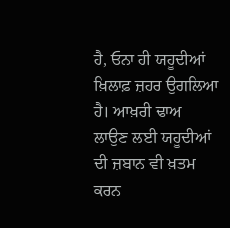ਹੈ, ਓਨਾ ਹੀ ਯਹੂਦੀਆਂ ਖ਼ਿਲਾਫ਼ ਜ਼ਹਰ ਉਗਲਿਆ ਹੈ। ਆਖ਼ਰੀ ਢਾਅ ਲਾਉਣ ਲਈ ਯਹੂਦੀਆਂ ਦੀ ਜ਼ਬਾਨ ਵੀ ਖ਼ਤਮ ਕਰਨ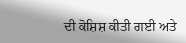ਦੀ ਕੋਸ਼ਿਸ਼ ਕੀਤੀ ਗਈ ਅਤੇ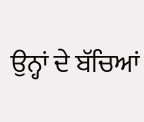ਉਨ੍ਹਾਂ ਦੇ ਬੱਚਿਆਂ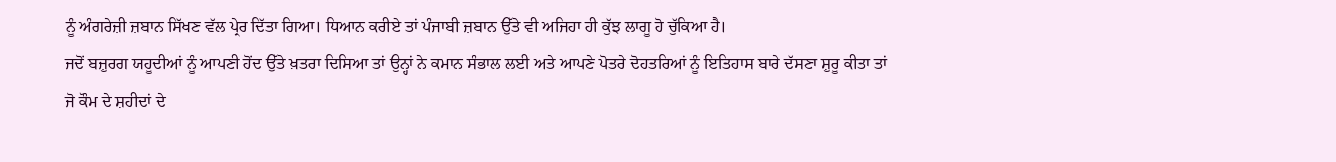ਨੂੰ ਅੰਗਰੇਜ਼ੀ ਜ਼ਬਾਨ ਸਿੱਖਣ ਵੱਲ ਪ੍ਰੇਰ ਦਿੱਤਾ ਗਿਆ। ਧਿਆਨ ਕਰੀਏ ਤਾਂ ਪੰਜਾਬੀ ਜ਼ਬਾਨ ਉੱਤੇ ਵੀ ਅਜਿਹਾ ਹੀ ਕੁੱਝ ਲਾਗੂ ਹੋ ਚੁੱਕਿਆ ਹੈ।
ਜਦੋਂ ਬਜ਼ੁਰਗ ਯਹੂਦੀਆਂ ਨੂੰ ਆਪਣੀ ਹੋਂਦ ਉੱਤੇ ਖ਼ਤਰਾ ਦਿਸਿਆ ਤਾਂ ਉਨ੍ਹਾਂ ਨੇ ਕਮਾਨ ਸੰਭਾਲ ਲਈ ਅਤੇ ਆਪਣੇ ਪੋਤਰੇ ਦੋਹਤਰਿਆਂ ਨੂੰ ਇਤਿਹਾਸ ਬਾਰੇ ਦੱਸਣਾ ਸ਼ੁਰੂ ਕੀਤਾ ਤਾਂ ਜੋ ਕੌਮ ਦੇ ਸ਼ਹੀਦਾਂ ਦੇ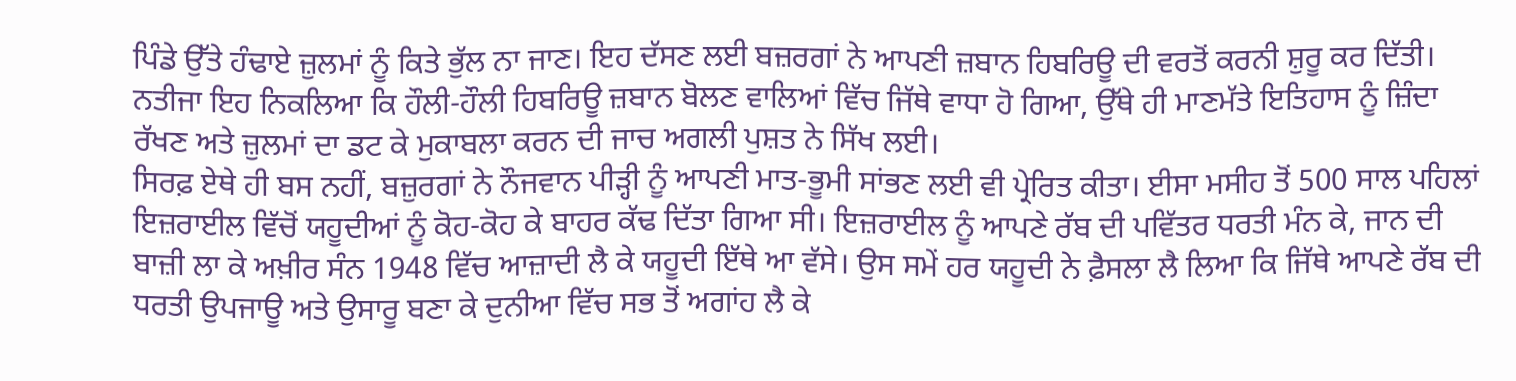ਪਿੰਡੇ ਉੱਤੇ ਹੰਢਾਏ ਜ਼ੁਲਮਾਂ ਨੂੰ ਕਿਤੇ ਭੁੱਲ ਨਾ ਜਾਣ। ਇਹ ਦੱਸਣ ਲਈ ਬਜ਼ਰਗਾਂ ਨੇ ਆਪਣੀ ਜ਼ਬਾਨ ਹਿਬਰਿਊ ਦੀ ਵਰਤੋਂ ਕਰਨੀ ਸ਼ੁਰੂ ਕਰ ਦਿੱਤੀ। ਨਤੀਜਾ ਇਹ ਨਿਕਲਿਆ ਕਿ ਹੌਲੀ-ਹੌਲੀ ਹਿਬਰਿਊ ਜ਼ਬਾਨ ਬੋਲਣ ਵਾਲਿਆਂ ਵਿੱਚ ਜਿੱਥੇ ਵਾਧਾ ਹੋ ਗਿਆ, ਉੱਥੇ ਹੀ ਮਾਣਮੱਤੇ ਇਤਿਹਾਸ ਨੂੰ ਜ਼ਿੰਦਾ ਰੱਖਣ ਅਤੇ ਜ਼ੁਲਮਾਂ ਦਾ ਡਟ ਕੇ ਮੁਕਾਬਲਾ ਕਰਨ ਦੀ ਜਾਚ ਅਗਲੀ ਪੁਸ਼ਤ ਨੇ ਸਿੱਖ ਲਈ।
ਸਿਰਫ਼ ਏਥੇ ਹੀ ਬਸ ਨਹੀਂ, ਬਜ਼ੁਰਗਾਂ ਨੇ ਨੌਜਵਾਨ ਪੀੜ੍ਹੀ ਨੂੰ ਆਪਣੀ ਮਾਤ-ਭੂਮੀ ਸਾਂਭਣ ਲਈ ਵੀ ਪ੍ਰੇਰਿਤ ਕੀਤਾ। ਈਸਾ ਮਸੀਹ ਤੋਂ 500 ਸਾਲ ਪਹਿਲਾਂ ਇਜ਼ਰਾਈਲ ਵਿੱਚੋਂ ਯਹੂਦੀਆਂ ਨੂੰ ਕੋਹ-ਕੋਹ ਕੇ ਬਾਹਰ ਕੱਢ ਦਿੱਤਾ ਗਿਆ ਸੀ। ਇਜ਼ਰਾਈਲ ਨੂੰ ਆਪਣੇ ਰੱਬ ਦੀ ਪਵਿੱਤਰ ਧਰਤੀ ਮੰਨ ਕੇ, ਜਾਨ ਦੀ ਬਾਜ਼ੀ ਲਾ ਕੇ ਅਖ਼ੀਰ ਸੰਨ 1948 ਵਿੱਚ ਆਜ਼ਾਦੀ ਲੈ ਕੇ ਯਹੂਦੀ ਇੱਥੇ ਆ ਵੱਸੇ। ਉਸ ਸਮੇਂ ਹਰ ਯਹੂਦੀ ਨੇ ਫ਼ੈਸਲਾ ਲੈ ਲਿਆ ਕਿ ਜਿੱਥੇ ਆਪਣੇ ਰੱਬ ਦੀ ਧਰਤੀ ਉਪਜਾਊ ਅਤੇ ਉਸਾਰੂ ਬਣਾ ਕੇ ਦੁਨੀਆ ਵਿੱਚ ਸਭ ਤੋਂ ਅਗਾਂਹ ਲੈ ਕੇ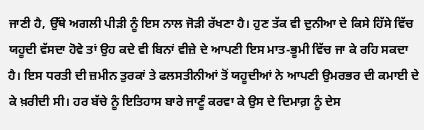ਜਾਣੀ ਹੈ, ਉੱਥੇ ਅਗਲੀ ਪੀੜੀ ਨੂੰ ਇਸ ਨਾਲ ਜੋੜੀ ਰੱਖਣਾ ਹੈ। ਹੁਣ ਤੱਕ ਵੀ ਦੁਨੀਆ ਦੇ ਕਿਸੇ ਹਿੱਸੇ ਵਿੱਚ ਯਹੂਦੀ ਵੱਸਦਾ ਹੋਵੇ ਤਾਂ ਉਹ ਕਦੇ ਵੀ ਬਿਨਾਂ ਵੀਜ਼ੇ ਦੇ ਆਪਣੀ ਇਸ ਮਾਤ-ਭੂਮੀ ਵਿੱਚ ਜਾ ਕੇ ਰਹਿ ਸਕਦਾ ਹੈ। ਇਸ ਧਰਤੀ ਦੀ ਜ਼ਮੀਨ ਤੁਰਕਾਂ ਤੇ ਫਲਸਤੀਨੀਆਂ ਤੋਂ ਯਹੂਦੀਆਂ ਨੇ ਆਪਣੀ ਉਮਰਭਰ ਦੀ ਕਮਾਈ ਦੇ ਕੇ ਖ਼ਰੀਦੀ ਸੀ। ਹਰ ਬੱਚੇ ਨੂੰ ਇਤਿਹਾਸ ਬਾਰੇ ਜਾਣੂੰ ਕਰਵਾ ਕੇ ਉਸ ਦੇ ਦਿਮਾਗ਼ ਨੂੰ ਦੇਸ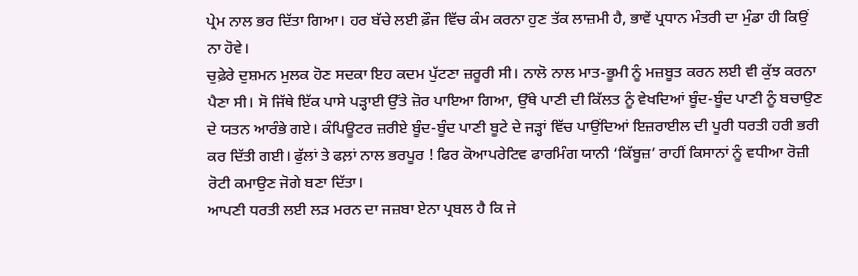ਪ੍ਰੇਮ ਨਾਲ ਭਰ ਦਿੱਤਾ ਗਿਆ। ਹਰ ਬੱਚੇ ਲਈ ਫ਼ੌਜ ਵਿੱਚ ਕੰਮ ਕਰਨਾ ਹੁਣ ਤੱਕ ਲਾਜ਼ਮੀ ਹੈ, ਭਾਵੇਂ ਪ੍ਰਧਾਨ ਮੰਤਰੀ ਦਾ ਮੁੰਡਾ ਹੀ ਕਿਉਂ ਨਾ ਹੋਵੇ।
ਚੁਫ਼ੇਰੇ ਦੁਸ਼ਮਨ ਮੁਲਕ ਹੋਣ ਸਦਕਾ ਇਹ ਕਦਮ ਪੁੱਟਣਾ ਜ਼ਰੂਰੀ ਸੀ। ਨਾਲੋ ਨਾਲ ਮਾਤ-ਭੂਮੀ ਨੂੰ ਮਜ਼ਬੂਤ ਕਰਨ ਲਈ ਵੀ ਕੁੱਝ ਕਰਨਾ ਪੈਣਾ ਸੀ। ਸੋ ਜਿੱਥੇ ਇੱਕ ਪਾਸੇ ਪੜ੍ਹਾਈ ਉੱਤੇ ਜ਼ੋਰ ਪਾਇਆ ਗਿਆ, ਉੱਥੇ ਪਾਣੀ ਦੀ ਕਿੱਲਤ ਨੂੰ ਵੇਖਦਿਆਂ ਬੂੰਦ-ਬੂੰਦ ਪਾਣੀ ਨੂੰ ਬਚਾਉਣ ਦੇ ਯਤਨ ਆਰੰਭੇ ਗਏ। ਕੰਪਿਊਟਰ ਜ਼ਰੀਏ ਬੂੰਦ-ਬੂੰਦ ਪਾਣੀ ਬੂਟੇ ਦੇ ਜੜ੍ਹਾਂ ਵਿੱਚ ਪਾਉਂਦਿਆਂ ਇਜ਼ਰਾਈਲ ਦੀ ਪੂਰੀ ਧਰਤੀ ਹਰੀ ਭਰੀ ਕਰ ਦਿੱਤੀ ਗਈ। ਫੁੱਲਾਂ ਤੇ ਫਲ਼ਾਂ ਨਾਲ ਭਰਪੂਰ ! ਫਿਰ ਕੋਆਪਰੇਟਿਵ ਫਾਰਮਿੰਗ ਯਾਨੀ ‘ਕਿੱਬੂਜ਼’ ਰਾਹੀਂ ਕਿਸਾਨਾਂ ਨੂੰ ਵਧੀਆ ਰੋਜ਼ੀ ਰੋਟੀ ਕਮਾਉਣ ਜੋਗੇ ਬਣਾ ਦਿੱਤਾ।
ਆਪਣੀ ਧਰਤੀ ਲਈ ਲੜ ਮਰਨ ਦਾ ਜਜ਼ਬਾ ਏਨਾ ਪ੍ਰਬਲ ਹੈ ਕਿ ਜੇ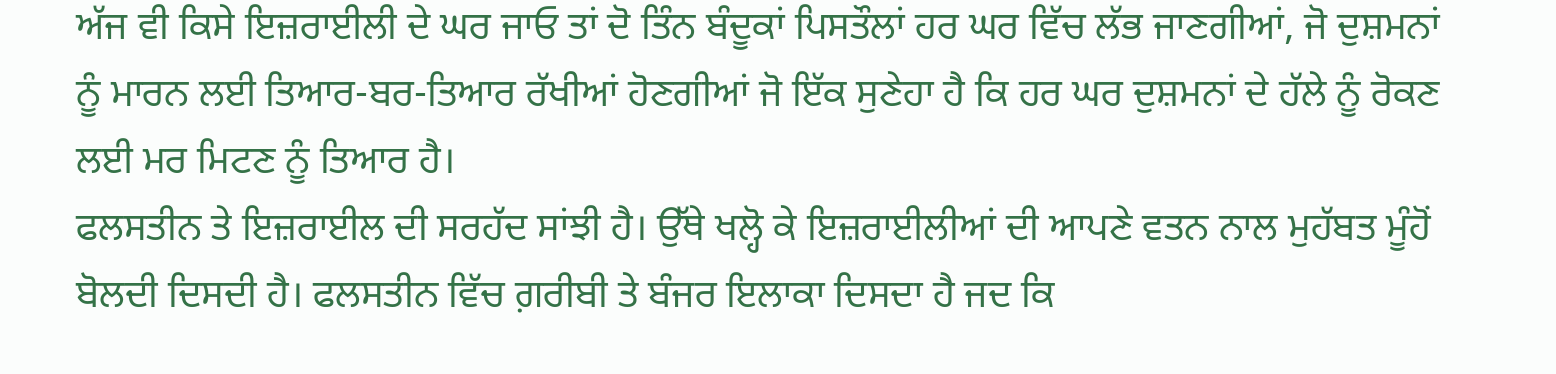ਅੱਜ ਵੀ ਕਿਸੇ ਇਜ਼ਰਾਈਲੀ ਦੇ ਘਰ ਜਾਓ ਤਾਂ ਦੋ ਤਿੰਨ ਬੰਦੂਕਾਂ ਪਿਸਤੌਲਾਂ ਹਰ ਘਰ ਵਿੱਚ ਲੱਭ ਜਾਣਗੀਆਂ, ਜੋ ਦੁਸ਼ਮਨਾਂ ਨੂੰ ਮਾਰਨ ਲਈ ਤਿਆਰ-ਬਰ-ਤਿਆਰ ਰੱਖੀਆਂ ਹੋਣਗੀਆਂ ਜੋ ਇੱਕ ਸੁਣੇਹਾ ਹੈ ਕਿ ਹਰ ਘਰ ਦੁਸ਼ਮਨਾਂ ਦੇ ਹੱਲੇ ਨੂੰ ਰੋਕਣ ਲਈ ਮਰ ਮਿਟਣ ਨੂੰ ਤਿਆਰ ਹੈ।
ਫਲਸਤੀਨ ਤੇ ਇਜ਼ਰਾਈਲ ਦੀ ਸਰਹੱਦ ਸਾਂਝੀ ਹੈ। ਉੱਥੇ ਖਲ੍ਹੋ ਕੇ ਇਜ਼ਰਾਈਲੀਆਂ ਦੀ ਆਪਣੇ ਵਤਨ ਨਾਲ ਮੁਹੱਬਤ ਮੂੰਹੋਂ ਬੋਲਦੀ ਦਿਸਦੀ ਹੈ। ਫਲਸਤੀਨ ਵਿੱਚ ਗ਼ਰੀਬੀ ਤੇ ਬੰਜਰ ਇਲਾਕਾ ਦਿਸਦਾ ਹੈ ਜਦ ਕਿ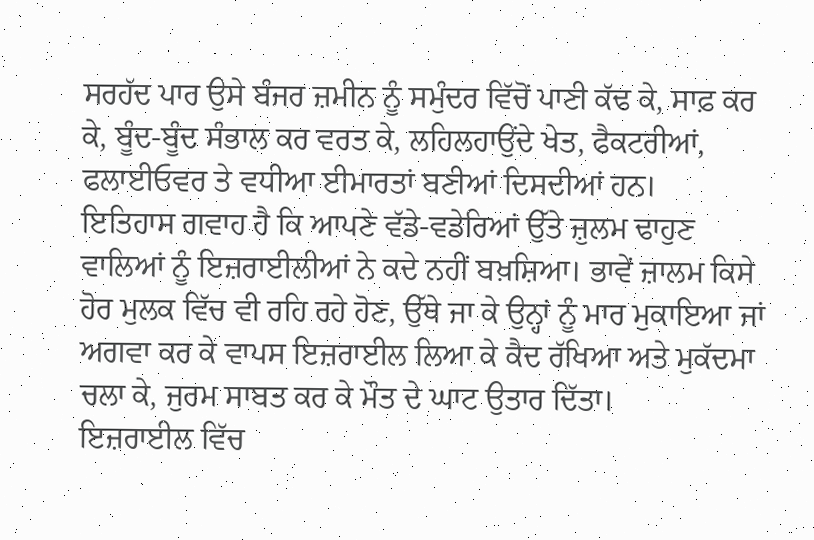ਸਰਹੱਦ ਪਾਰ ਉਸੇ ਬੰਜਰ ਜ਼ਮੀਨ ਨੂੰ ਸਮੁੰਦਰ ਵਿੱਚੋਂ ਪਾਣੀ ਕੱਢ ਕੇ, ਸਾਫ਼ ਕਰ ਕੇ, ਬੂੰਦ-ਬੂੰਦ ਸੰਭਾਲ ਕਰ ਵਰਤ ਕੇ, ਲਹਿਲਹਾਉਂਦੇ ਖੇਤ, ਫੈਕਟਰੀਆਂ, ਫਲਾਈਓਵਰ ਤੇ ਵਧੀਆ ਈਮਾਰਤਾਂ ਬਣੀਆਂ ਦਿਸਦੀਆਂ ਹਨ।
ਇਤਿਹਾਸ ਗਵਾਹ ਹੈ ਕਿ ਆਪਣੇ ਵੱਡੇ-ਵਡੇਰਿਆਂ ਉੱਤੇ ਜ਼ੁਲਮ ਢਾਹੁਣ ਵਾਲਿਆਂ ਨੂੰ ਇਜ਼ਰਾਈਲੀਆਂ ਨੇ ਕਦੇ ਨਹੀਂ ਬਖ਼ਸ਼ਿਆ। ਭਾਵੇਂ ਜ਼ਾਲਮ ਕਿਸੇ ਹੋਰ ਮੁਲਕ ਵਿੱਚ ਵੀ ਰਹਿ ਰਹੇ ਹੋਣ, ਉੱਥੇ ਜਾ ਕੇ ਉਨ੍ਹਾਂ ਨੂੰ ਮਾਰ ਮੁਕਾਇਆ ਜਾਂ ਅਗਵਾ ਕਰ ਕੇ ਵਾਪਸ ਇਜ਼ਰਾਈਲ ਲਿਆ ਕੇ ਕੈਦ ਰੱਖਿਆ ਅਤੇ ਮੁਕੱਦਮਾ ਚਲਾ ਕੇ, ਜੁਰਮ ਸਾਬਤ ਕਰ ਕੇ ਮੌਤ ਦੇ ਘਾਟ ਉਤਾਰ ਦਿੱਤਾ।
ਇਜ਼ਰਾਈਲ ਵਿੱਚ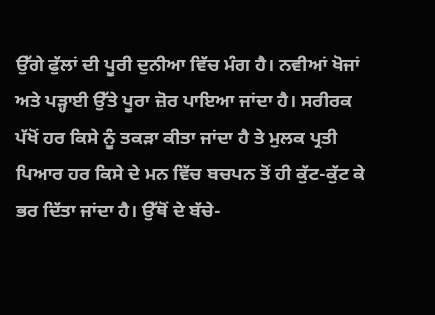ਉੱਗੇ ਫੁੱਲਾਂ ਦੀ ਪੂਰੀ ਦੁਨੀਆ ਵਿੱਚ ਮੰਗ ਹੈ। ਨਵੀਆਂ ਖੋਜਾਂ ਅਤੇ ਪੜ੍ਹਾਈ ਉੱਤੇ ਪੂਰਾ ਜ਼ੋਰ ਪਾਇਆ ਜਾਂਦਾ ਹੈ। ਸਰੀਰਕ ਪੱਖੋਂ ਹਰ ਕਿਸੇ ਨੂੰ ਤਕੜਾ ਕੀਤਾ ਜਾਂਦਾ ਹੈ ਤੇ ਮੁਲਕ ਪ੍ਰਤੀ ਪਿਆਰ ਹਰ ਕਿਸੇ ਦੇ ਮਨ ਵਿੱਚ ਬਚਪਨ ਤੋਂ ਹੀ ਕੁੱਟ-ਕੁੱਟ ਕੇ ਭਰ ਦਿੱਤਾ ਜਾਂਦਾ ਹੈ। ਉੱਥੋਂ ਦੇ ਬੱਚੇ-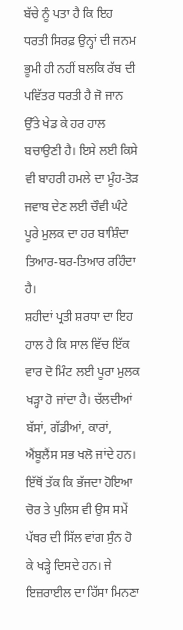ਬੱਚੇ ਨੂੰ ਪਤਾ ਹੈ ਕਿ ਇਹ ਧਰਤੀ ਸਿਰਫ਼ ਉਨ੍ਹਾਂ ਦੀ ਜਨਮ ਭੂਮੀ ਹੀ ਨਹੀਂ ਬਲਕਿ ਰੱਬ ਦੀ ਪਵਿੱਤਰ ਧਰਤੀ ਹੈ ਜੋ ਜਾਨ ਉੱਤੇ ਖੇਡ ਕੇ ਹਰ ਹਾਲ ਬਚਾਉਣੀ ਹੈ। ਇਸੇ ਲਈ ਕਿਸੇ ਵੀ ਬਾਹਰੀ ਹਮਲੇ ਦਾ ਮੂੰਹ-ਤੋੜ ਜਵਾਬ ਦੇਣ ਲਈ ਚੌਵੀ ਘੰਟੇ ਪੂਰੇ ਮੁਲਕ ਦਾ ਹਰ ਬਾਸ਼ਿੰਦਾ ਤਿਆਰ-ਬਰ-ਤਿਆਰ ਰਹਿੰਦਾ ਹੈ।
ਸ਼ਹੀਦਾਂ ਪ੍ਰਤੀ ਸ਼ਰਧਾ ਦਾ ਇਹ ਹਾਲ ਹੈ ਕਿ ਸਾਲ ਵਿੱਚ ਇੱਕ ਵਾਰ ਦੋ ਮਿੰਟ ਲਈ ਪੂਰਾ ਮੁਲਕ ਖੜ੍ਹਾ ਹੋ ਜਾਂਦਾ ਹੈ। ਚੱਲਦੀਆਂ ਬੱਸਾਂ, ਗੱਡੀਆਂ, ਕਾਰਾਂ, ਐਂਬੂਲੈਂਸ ਸਭ ਖਲੋ ਜਾਂਦੇ ਹਨ। ਇੱਥੋਂ ਤੱਕ ਕਿ ਭੱਜਦਾ ਹੋਇਆ ਚੋਰ ਤੇ ਪੁਲਿਸ ਵੀ ਉਸ ਸਮੇਂ ਪੱਥਰ ਦੀ ਸਿੱਲ ਵਾਂਗ ਸੁੰਨ ਹੋ ਕੇ ਖੜ੍ਹੇ ਦਿਸਦੇ ਹਨ। ਜੇ ਇਜ਼ਰਾਈਲ ਦਾ ਹਿੱਸਾ ਮਿਨਣਾ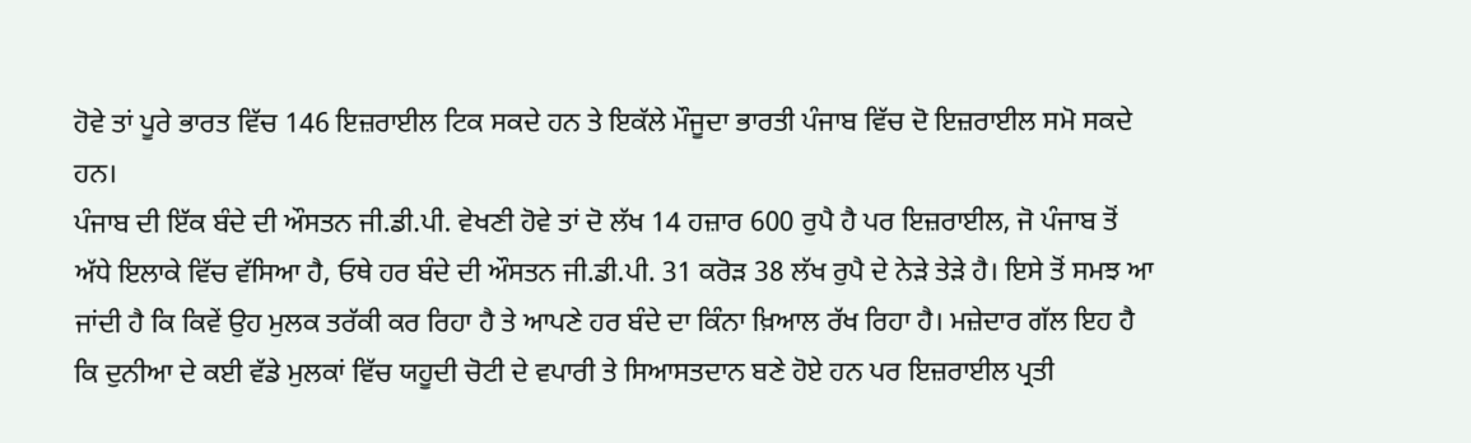ਹੋਵੇ ਤਾਂ ਪੂਰੇ ਭਾਰਤ ਵਿੱਚ 146 ਇਜ਼ਰਾਈਲ ਟਿਕ ਸਕਦੇ ਹਨ ਤੇ ਇਕੱਲੇ ਮੌਜੂਦਾ ਭਾਰਤੀ ਪੰਜਾਬ ਵਿੱਚ ਦੋ ਇਜ਼ਰਾਈਲ ਸਮੋ ਸਕਦੇ ਹਨ।
ਪੰਜਾਬ ਦੀ ਇੱਕ ਬੰਦੇ ਦੀ ਔਸਤਨ ਜੀ.ਡੀ.ਪੀ. ਵੇਖਣੀ ਹੋਵੇ ਤਾਂ ਦੋ ਲੱਖ 14 ਹਜ਼ਾਰ 600 ਰੁਪੈ ਹੈ ਪਰ ਇਜ਼ਰਾਈਲ, ਜੋ ਪੰਜਾਬ ਤੋਂ ਅੱਧੇ ਇਲਾਕੇ ਵਿੱਚ ਵੱਸਿਆ ਹੈ, ਓਥੇ ਹਰ ਬੰਦੇ ਦੀ ਔਸਤਨ ਜੀ.ਡੀ.ਪੀ. 31 ਕਰੋੜ 38 ਲੱਖ ਰੁਪੈ ਦੇ ਨੇੜੇ ਤੇੜੇ ਹੈ। ਇਸੇ ਤੋਂ ਸਮਝ ਆ ਜਾਂਦੀ ਹੈ ਕਿ ਕਿਵੇਂ ਉਹ ਮੁਲਕ ਤਰੱਕੀ ਕਰ ਰਿਹਾ ਹੈ ਤੇ ਆਪਣੇ ਹਰ ਬੰਦੇ ਦਾ ਕਿੰਨਾ ਖ਼ਿਆਲ ਰੱਖ ਰਿਹਾ ਹੈ। ਮਜ਼ੇਦਾਰ ਗੱਲ ਇਹ ਹੈ ਕਿ ਦੁਨੀਆ ਦੇ ਕਈ ਵੱਡੇ ਮੁਲਕਾਂ ਵਿੱਚ ਯਹੂਦੀ ਚੋਟੀ ਦੇ ਵਪਾਰੀ ਤੇ ਸਿਆਸਤਦਾਨ ਬਣੇ ਹੋਏ ਹਨ ਪਰ ਇਜ਼ਰਾਈਲ ਪ੍ਰਤੀ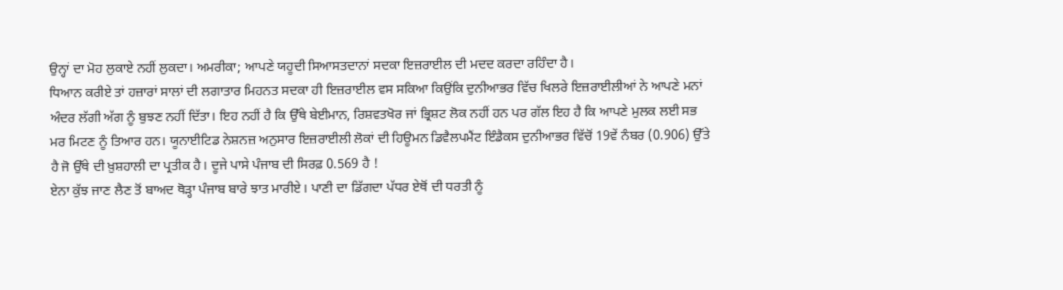ਉਨ੍ਹਾਂ ਦਾ ਮੋਹ ਲੁਕਾਏ ਨਹੀਂ ਲੁਕਦਾ। ਅਮਰੀਕਾ; ਆਪਣੇ ਯਹੂਦੀ ਸਿਆਸਤਦਾਨਾਂ ਸਦਕਾ ਇਜ਼ਰਾਈਲ ਦੀ ਮਦਦ ਕਰਦਾ ਰਹਿੰਦਾ ਹੈ।
ਧਿਆਨ ਕਰੀਏ ਤਾਂ ਹਜ਼ਾਰਾਂ ਸਾਲਾਂ ਦੀ ਲਗਾਤਾਰ ਮਿਹਨਤ ਸਦਕਾ ਹੀ ਇਜ਼ਰਾਈਲ ਵਸ ਸਕਿਆ ਕਿਉਂਕਿ ਦੁਨੀਆਭਰ ਵਿੱਚ ਖਿਲਰੇ ਇਜ਼ਰਾਈਲੀਆਂ ਨੇ ਆਪਣੇ ਮਨਾਂ ਅੰਦਰ ਲੱਗੀ ਅੱਗ ਨੂੰ ਬੁਝਣ ਨਹੀਂ ਦਿੱਤਾ। ਇਹ ਨਹੀਂ ਹੈ ਕਿ ਉੱਥੇ ਬੇਈਮਾਨ, ਰਿਸ਼ਵਤਖੋਰ ਜਾਂ ਭ੍ਰਿਸ਼ਟ ਲੋਕ ਨਹੀਂ ਹਨ ਪਰ ਗੱਲ ਇਹ ਹੈ ਕਿ ਆਪਣੇ ਮੁਲਕ ਲਈ ਸਭ ਮਰ ਮਿਟਣ ਨੂੰ ਤਿਆਰ ਹਨ। ਯੂਨਾਈਟਿਡ ਨੇਸ਼ਨਜ਼ ਅਨੁਸਾਰ ਇਜ਼ਰਾਈਲੀ ਲੋਕਾਂ ਦੀ ਹਿਊਮਨ ਡਿਵੈਲਪਮੈਂਟ ਇੰਡੈਕਸ ਦੁਨੀਆਭਰ ਵਿੱਚੋਂ 19ਵੇਂ ਨੰਬਰ (0.906) ਉੱਤੇ ਹੈ ਜੋ ਉੱਥੇ ਦੀ ਖ਼ੁਸ਼ਹਾਲੀ ਦਾ ਪ੍ਰਤੀਕ ਹੈ। ਦੂਜੇ ਪਾਸੇ ਪੰਜਾਬ ਦੀ ਸਿਰਫ਼ 0.569 ਹੈ !
ਏਨਾ ਕੁੱਝ ਜਾਣ ਲੈਣ ਤੋਂ ਬਾਅਦ ਥੋੜ੍ਹਾ ਪੰਜਾਬ ਬਾਰੇ ਝਾਤ ਮਾਰੀਏ। ਪਾਣੀ ਦਾ ਡਿੱਗਦਾ ਪੱਧਰ ਏਥੋਂ ਦੀ ਧਰਤੀ ਨੂੰ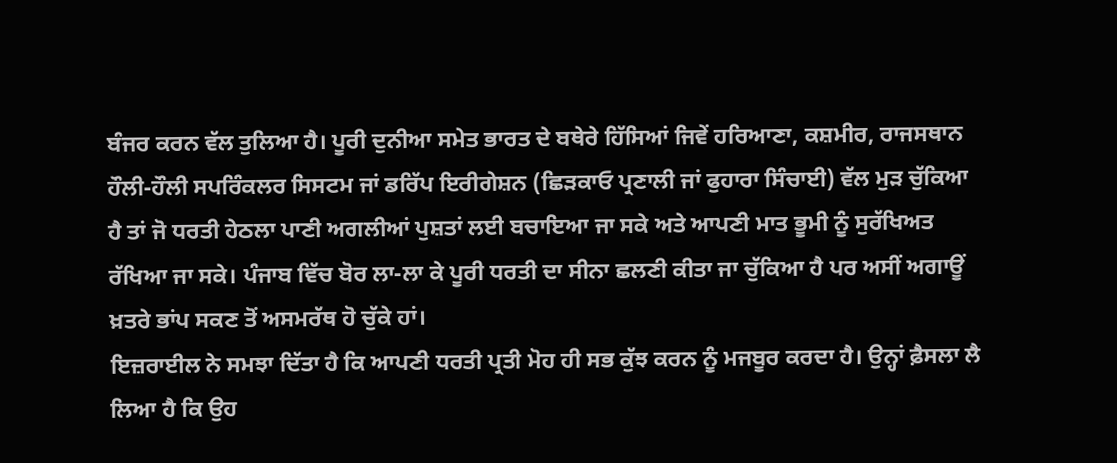ਬੰਜਰ ਕਰਨ ਵੱਲ ਤੁਲਿਆ ਹੈ। ਪੂਰੀ ਦੁਨੀਆ ਸਮੇਤ ਭਾਰਤ ਦੇ ਬਥੇਰੇ ਹਿੱਸਿਆਂ ਜਿਵੇਂ ਹਰਿਆਣਾ, ਕਸ਼ਮੀਰ, ਰਾਜਸਥਾਨ ਹੌਲੀ-ਹੌਲੀ ਸਪਰਿੰਕਲਰ ਸਿਸਟਮ ਜਾਂ ਡਰਿੱਪ ਇਰੀਗੇਸ਼ਨ (ਛਿੜਕਾਓ ਪ੍ਰਣਾਲੀ ਜਾਂ ਫੁਹਾਰਾ ਸਿੰਚਾਈ) ਵੱਲ ਮੁੜ ਚੁੱਕਿਆ ਹੈ ਤਾਂ ਜੋ ਧਰਤੀ ਹੇਠਲਾ ਪਾਣੀ ਅਗਲੀਆਂ ਪੁਸ਼ਤਾਂ ਲਈ ਬਚਾਇਆ ਜਾ ਸਕੇ ਅਤੇ ਆਪਣੀ ਮਾਤ ਭੂਮੀ ਨੂੰ ਸੁਰੱਖਿਅਤ ਰੱਖਿਆ ਜਾ ਸਕੇ। ਪੰਜਾਬ ਵਿੱਚ ਬੋਰ ਲਾ-ਲਾ ਕੇ ਪੂਰੀ ਧਰਤੀ ਦਾ ਸੀਨਾ ਛਲਣੀ ਕੀਤਾ ਜਾ ਚੁੱਕਿਆ ਹੈ ਪਰ ਅਸੀਂ ਅਗਾਊਂ ਖ਼ਤਰੇ ਭਾਂਪ ਸਕਣ ਤੋਂ ਅਸਮਰੱਥ ਹੋ ਚੁੱਕੇ ਹਾਂ।
ਇਜ਼ਰਾਈਲ ਨੇ ਸਮਝਾ ਦਿੱਤਾ ਹੈ ਕਿ ਆਪਣੀ ਧਰਤੀ ਪ੍ਰਤੀ ਮੋਹ ਹੀ ਸਭ ਕੁੱਝ ਕਰਨ ਨੂੰ ਮਜਬੂਰ ਕਰਦਾ ਹੈ। ਉਨ੍ਹਾਂ ਫ਼ੈਸਲਾ ਲੈ ਲਿਆ ਹੈ ਕਿ ਉਹ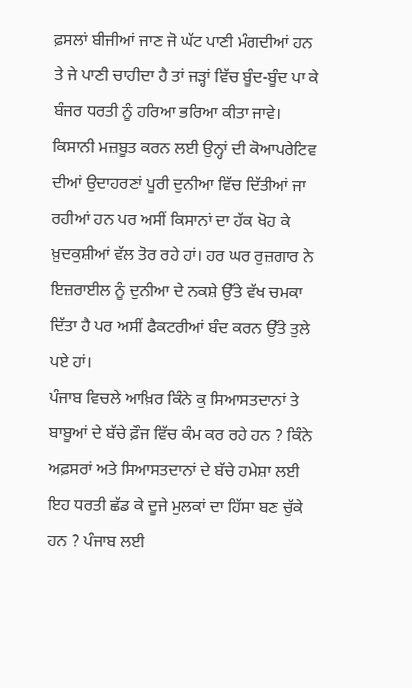ਫ਼ਸਲਾਂ ਬੀਜੀਆਂ ਜਾਣ ਜੋ ਘੱਟ ਪਾਣੀ ਮੰਗਦੀਆਂ ਹਨ ਤੇ ਜੇ ਪਾਣੀ ਚਾਹੀਦਾ ਹੈ ਤਾਂ ਜੜ੍ਹਾਂ ਵਿੱਚ ਬੂੰਦ-ਬੂੰਦ ਪਾ ਕੇ ਬੰਜਰ ਧਰਤੀ ਨੂੰ ਹਰਿਆ ਭਰਿਆ ਕੀਤਾ ਜਾਵੇ।
ਕਿਸਾਨੀ ਮਜ਼ਬੂਤ ਕਰਨ ਲਈ ਉਨ੍ਹਾਂ ਦੀ ਕੋਆਪਰੇਟਿਵ ਦੀਆਂ ਉਦਾਹਰਣਾਂ ਪੂਰੀ ਦੁਨੀਆ ਵਿੱਚ ਦਿੱਤੀਆਂ ਜਾ ਰਹੀਆਂ ਹਨ ਪਰ ਅਸੀਂ ਕਿਸਾਨਾਂ ਦਾ ਹੱਕ ਖੋਹ ਕੇ ਖ਼ੁਦਕੁਸ਼ੀਆਂ ਵੱਲ ਤੋਰ ਰਹੇ ਹਾਂ। ਹਰ ਘਰ ਰੁਜ਼ਗਾਰ ਨੇ ਇਜ਼ਰਾਈਲ ਨੂੰ ਦੁਨੀਆ ਦੇ ਨਕਸ਼ੇ ਉੱਤੇ ਵੱਖ ਚਮਕਾ ਦਿੱਤਾ ਹੈ ਪਰ ਅਸੀਂ ਫੈਕਟਰੀਆਂ ਬੰਦ ਕਰਨ ਉੱਤੇ ਤੁਲੇ ਪਏ ਹਾਂ।
ਪੰਜਾਬ ਵਿਚਲੇ ਆਖ਼ਿਰ ਕਿੰਨੇ ਕੁ ਸਿਆਸਤਦਾਨਾਂ ਤੇ ਬਾਬੂਆਂ ਦੇ ਬੱਚੇ ਫ਼ੌਜ ਵਿੱਚ ਕੰਮ ਕਰ ਰਹੇ ਹਨ ? ਕਿੰਨੇ ਅਫ਼ਸਰਾਂ ਅਤੇ ਸਿਆਸਤਦਾਨਾਂ ਦੇ ਬੱਚੇ ਹਮੇਸ਼ਾ ਲਈ ਇਹ ਧਰਤੀ ਛੱਡ ਕੇ ਦੂਜੇ ਮੁਲਕਾਂ ਦਾ ਹਿੱਸਾ ਬਣ ਚੁੱਕੇ ਹਨ ? ਪੰਜਾਬ ਲਈ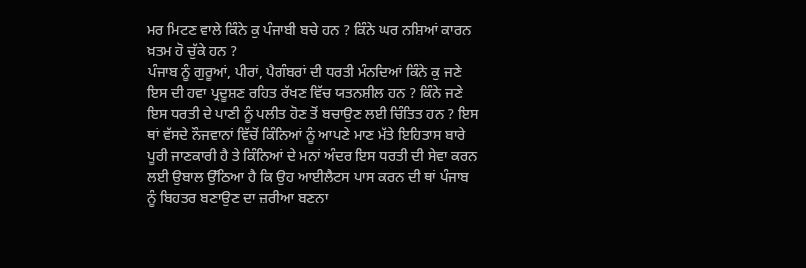ਮਰ ਮਿਟਣ ਵਾਲੇ ਕਿੰਨੇ ਕੁ ਪੰਜਾਬੀ ਬਚੇ ਹਨ ? ਕਿੰਨੇ ਘਰ ਨਸ਼ਿਆਂ ਕਾਰਨ ਖ਼ਤਮ ਹੋ ਚੁੱਕੇ ਹਨ ?
ਪੰਜਾਬ ਨੂੰ ਗੁਰੂਆਂ, ਪੀਰਾਂ, ਪੈਗੰਬਰਾਂ ਦੀ ਧਰਤੀ ਮੰਨਦਿਆਂ ਕਿੰਨੇ ਕੁ ਜਣੇ ਇਸ ਦੀ ਹਵਾ ਪ੍ਰਦੂਸ਼ਣ ਰਹਿਤ ਰੱਖਣ ਵਿੱਚ ਯਤਨਸ਼ੀਲ ਹਨ ? ਕਿੰਨੇ ਜਣੇ ਇਸ ਧਰਤੀ ਦੇ ਪਾਣੀ ਨੂੰ ਪਲੀਤ ਹੋਣ ਤੋਂ ਬਚਾਉਣ ਲਈ ਚਿੰਤਿਤ ਹਨ ? ਇਸ ਥਾਂ ਵੱਸਦੇ ਨੌਜਵਾਨਾਂ ਵਿੱਚੋਂ ਕਿੰਨਿਆਂ ਨੂੰ ਆਪਣੇ ਮਾਣ ਮੱਤੇ ਇਹਿਤਾਸ ਬਾਰੇ ਪੂਰੀ ਜਾਣਕਾਰੀ ਹੈ ਤੇ ਕਿੰਨਿਆਂ ਦੇ ਮਨਾਂ ਅੰਦਰ ਇਸ ਧਰਤੀ ਦੀ ਸੇਵਾ ਕਰਨ ਲਈ ਉਬਾਲ ਉੱਠਿਆ ਹੈ ਕਿ ਉਹ ਆਈਲੈਟਸ ਪਾਸ ਕਰਨ ਦੀ ਥਾਂ ਪੰਜਾਬ ਨੂੰ ਬਿਹਤਰ ਬਣਾਉਣ ਦਾ ਜ਼ਰੀਆ ਬਣਨਾ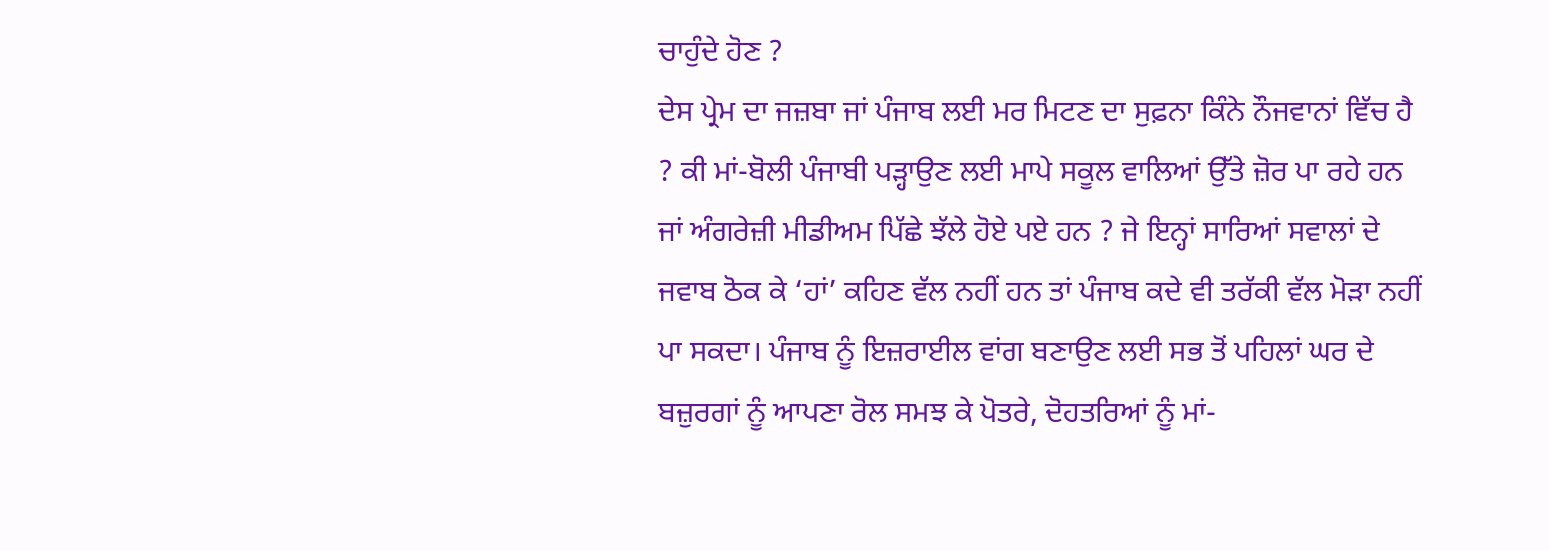ਚਾਹੁੰਦੇ ਹੋਣ ?
ਦੇਸ ਪ੍ਰੇਮ ਦਾ ਜਜ਼ਬਾ ਜਾਂ ਪੰਜਾਬ ਲਈ ਮਰ ਮਿਟਣ ਦਾ ਸੁਫ਼ਨਾ ਕਿੰਨੇ ਨੌਜਵਾਨਾਂ ਵਿੱਚ ਹੈ ? ਕੀ ਮਾਂ-ਬੋਲੀ ਪੰਜਾਬੀ ਪੜ੍ਹਾਉਣ ਲਈ ਮਾਪੇ ਸਕੂਲ ਵਾਲਿਆਂ ਉੱਤੇ ਜ਼ੋਰ ਪਾ ਰਹੇ ਹਨ ਜਾਂ ਅੰਗਰੇਜ਼ੀ ਮੀਡੀਅਮ ਪਿੱਛੇ ਝੱਲੇ ਹੋਏ ਪਏ ਹਨ ? ਜੇ ਇਨ੍ਹਾਂ ਸਾਰਿਆਂ ਸਵਾਲਾਂ ਦੇ ਜਵਾਬ ਠੋਕ ਕੇ ‘ਹਾਂ’ ਕਹਿਣ ਵੱਲ ਨਹੀਂ ਹਨ ਤਾਂ ਪੰਜਾਬ ਕਦੇ ਵੀ ਤਰੱਕੀ ਵੱਲ ਮੋੜਾ ਨਹੀਂ ਪਾ ਸਕਦਾ। ਪੰਜਾਬ ਨੂੰ ਇਜ਼ਰਾਈਲ ਵਾਂਗ ਬਣਾਉਣ ਲਈ ਸਭ ਤੋਂ ਪਹਿਲਾਂ ਘਰ ਦੇ ਬਜ਼ੁਰਗਾਂ ਨੂੰ ਆਪਣਾ ਰੋਲ ਸਮਝ ਕੇ ਪੋਤਰੇ, ਦੋਹਤਰਿਆਂ ਨੂੰ ਮਾਂ-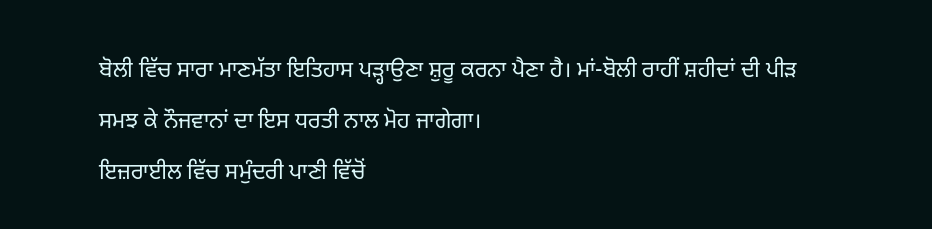ਬੋਲੀ ਵਿੱਚ ਸਾਰਾ ਮਾਣਮੱਤਾ ਇਤਿਹਾਸ ਪੜ੍ਹਾਉਣਾ ਸ਼ੁਰੂ ਕਰਨਾ ਪੈਣਾ ਹੈ। ਮਾਂ-ਬੋਲੀ ਰਾਹੀਂ ਸ਼ਹੀਦਾਂ ਦੀ ਪੀੜ ਸਮਝ ਕੇ ਨੌਜਵਾਨਾਂ ਦਾ ਇਸ ਧਰਤੀ ਨਾਲ ਮੋਹ ਜਾਗੇਗਾ।
ਇਜ਼ਰਾਈਲ ਵਿੱਚ ਸਮੁੰਦਰੀ ਪਾਣੀ ਵਿੱਚੋਂ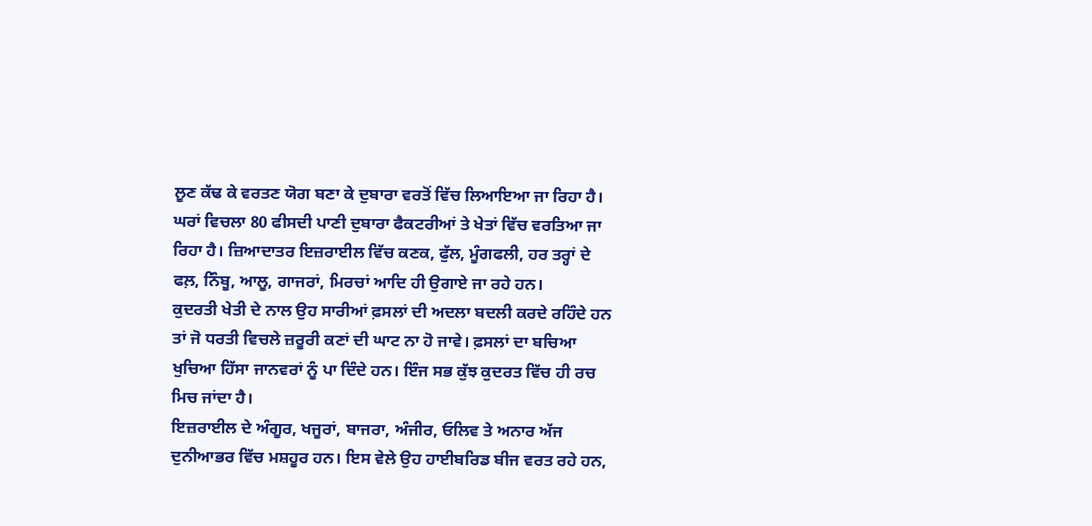ਲੂਣ ਕੱਢ ਕੇ ਵਰਤਣ ਯੋਗ ਬਣਾ ਕੇ ਦੁਬਾਰਾ ਵਰਤੋਂ ਵਿੱਚ ਲਿਆਇਆ ਜਾ ਰਿਹਾ ਹੈ। ਘਰਾਂ ਵਿਚਲਾ 80 ਫੀਸਦੀ ਪਾਣੀ ਦੁਬਾਰਾ ਫੈਕਟਰੀਆਂ ਤੇ ਖੇਤਾਂ ਵਿੱਚ ਵਰਤਿਆ ਜਾ ਰਿਹਾ ਹੈ। ਜ਼ਿਆਦਾਤਰ ਇਜ਼ਰਾਈਲ ਵਿੱਚ ਕਣਕ, ਫੁੱਲ, ਮੂੰਗਫਲੀ, ਹਰ ਤਰ੍ਹਾਂ ਦੇ ਫਲ਼, ਨਿੰਬੂ, ਆਲੂ, ਗਾਜਰਾਂ, ਮਿਰਚਾਂ ਆਦਿ ਹੀ ਉਗਾਏ ਜਾ ਰਹੇ ਹਨ।
ਕੁਦਰਤੀ ਖੇਤੀ ਦੇ ਨਾਲ ਉਹ ਸਾਰੀਆਂ ਫ਼ਸਲਾਂ ਦੀ ਅਦਲਾ ਬਦਲੀ ਕਰਦੇ ਰਹਿੰਦੇ ਹਨ ਤਾਂ ਜੋ ਧਰਤੀ ਵਿਚਲੇ ਜ਼ਰੂਰੀ ਕਣਾਂ ਦੀ ਘਾਟ ਨਾ ਹੋ ਜਾਵੇ। ਫ਼ਸਲਾਂ ਦਾ ਬਚਿਆ ਖੁਚਿਆ ਹਿੱਸਾ ਜਾਨਵਰਾਂ ਨੂੰ ਪਾ ਦਿੰਦੇ ਹਨ। ਇੰਜ ਸਭ ਕੁੱਝ ਕੁਦਰਤ ਵਿੱਚ ਹੀ ਰਚ ਮਿਚ ਜਾਂਦਾ ਹੈ।
ਇਜ਼ਰਾਈਲ ਦੇ ਅੰਗੂਰ, ਖਜੂਰਾਂ, ਬਾਜਰਾ, ਅੰਜੀਰ, ਓਲਿਵ ਤੇ ਅਨਾਰ ਅੱਜ ਦੁਨੀਆਭਰ ਵਿੱਚ ਮਸ਼ਹੂਰ ਹਨ। ਇਸ ਵੇਲੇ ਉਹ ਹਾਈਬਰਿਡ ਬੀਜ ਵਰਤ ਰਹੇ ਹਨ,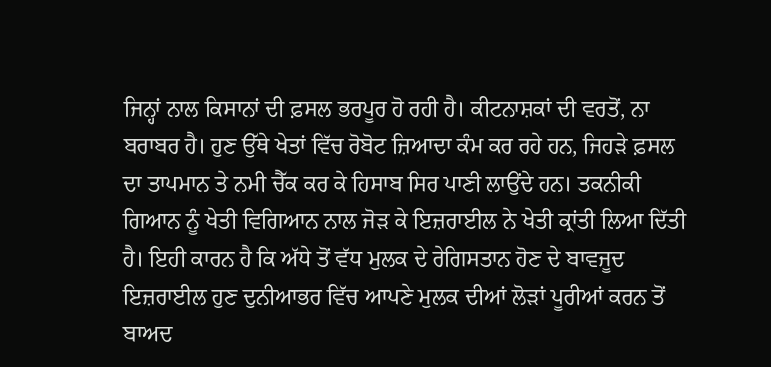ਜਿਨ੍ਹਾਂ ਨਾਲ ਕਿਸਾਨਾਂ ਦੀ ਫ਼ਸਲ ਭਰਪੂਰ ਹੋ ਰਹੀ ਹੈ। ਕੀਟਨਾਸ਼ਕਾਂ ਦੀ ਵਰਤੋਂ, ਨਾ ਬਰਾਬਰ ਹੈ। ਹੁਣ ਉੱਥੇ ਖੇਤਾਂ ਵਿੱਚ ਰੋਬੋਟ ਜ਼ਿਆਦਾ ਕੰਮ ਕਰ ਰਹੇ ਹਨ, ਜਿਹੜੇ ਫ਼ਸਲ ਦਾ ਤਾਪਮਾਨ ਤੇ ਨਮੀ ਚੈੱਕ ਕਰ ਕੇ ਹਿਸਾਬ ਸਿਰ ਪਾਣੀ ਲਾਉਂਦੇ ਹਨ। ਤਕਨੀਕੀ ਗਿਆਨ ਨੂੰ ਖੇਤੀ ਵਿਗਿਆਨ ਨਾਲ ਜੋੜ ਕੇ ਇਜ਼ਰਾਈਲ ਨੇ ਖੇਤੀ ਕ੍ਰਾਂਤੀ ਲਿਆ ਦਿੱਤੀ ਹੈ। ਇਹੀ ਕਾਰਨ ਹੈ ਕਿ ਅੱਧੇ ਤੋਂ ਵੱਧ ਮੁਲਕ ਦੇ ਰੇਗਿਸਤਾਨ ਹੋਣ ਦੇ ਬਾਵਜੂਦ ਇਜ਼ਰਾਈਲ ਹੁਣ ਦੁਨੀਆਭਰ ਵਿੱਚ ਆਪਣੇ ਮੁਲਕ ਦੀਆਂ ਲੋੜਾਂ ਪੂਰੀਆਂ ਕਰਨ ਤੋਂ ਬਾਅਦ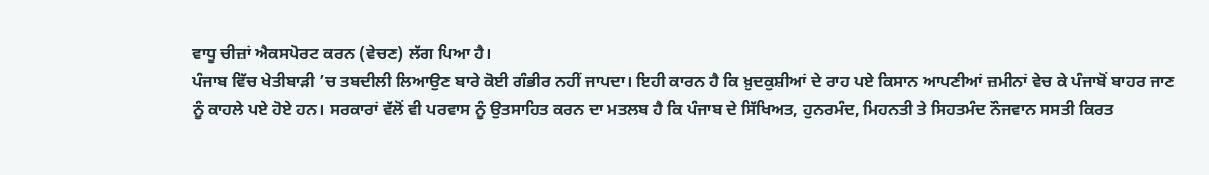ਵਾਧੂ ਚੀਜ਼ਾਂ ਐਕਸਪੋਰਟ ਕਰਨ (ਵੇਚਣ) ਲੱਗ ਪਿਆ ਹੈ।
ਪੰਜਾਬ ਵਿੱਚ ਖੇਤੀਬਾੜੀ ’ਚ ਤਬਦੀਲੀ ਲਿਆਉਣ ਬਾਰੇ ਕੋਈ ਗੰਭੀਰ ਨਹੀਂ ਜਾਪਦਾ। ਇਹੀ ਕਾਰਨ ਹੈ ਕਿ ਖ਼ੁਦਕੁਸ਼ੀਆਂ ਦੇ ਰਾਹ ਪਏ ਕਿਸਾਨ ਆਪਣੀਆਂ ਜ਼ਮੀਨਾਂ ਵੇਚ ਕੇ ਪੰਜਾਬੋਂ ਬਾਹਰ ਜਾਣ ਨੂੰ ਕਾਹਲੇ ਪਏ ਹੋਏ ਹਨ। ਸਰਕਾਰਾਂ ਵੱਲੋਂ ਵੀ ਪਰਵਾਸ ਨੂੰ ਉਤਸਾਹਿਤ ਕਰਨ ਦਾ ਮਤਲਬ ਹੈ ਕਿ ਪੰਜਾਬ ਦੇ ਸਿੱਖਿਅਤ, ਹੁਨਰਮੰਦ, ਮਿਹਨਤੀ ਤੇ ਸਿਹਤਮੰਦ ਨੌਜਵਾਨ ਸਸਤੀ ਕਿਰਤ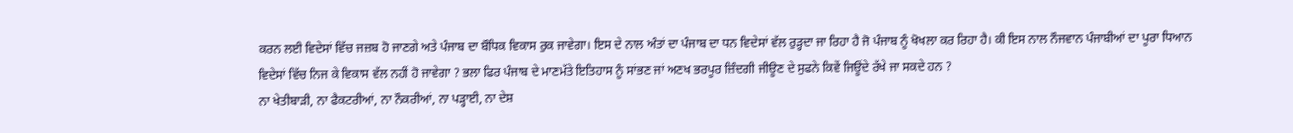ਕਰਨ ਲਈ ਵਿਦੇਸਾਂ ਵਿੱਚ ਜਜ਼ਬ ਹੋ ਜਾਣਗੇ ਅਤੇ ਪੰਜਾਬ ਦਾ ਬੌਧਿਕ ਵਿਕਾਸ ਰੁਕ ਜਾਵੇਗਾ। ਇਸ ਦੇ ਨਾਲ ਅੰਤਾਂ ਦਾ ਪੰਜਾਬ ਦਾ ਧਨ ਵਿਦੇਸਾਂ ਵੱਲ ਰੁੜ੍ਹਦਾ ਜਾ ਰਿਹਾ ਹੈ ਜੋ ਪੰਜਾਬ ਨੂੰ ਖੋਖਲਾ ਕਰ ਰਿਹਾ ਹੈ। ਕੀ ਇਸ ਨਾਲ ਨੌਜਵਾਨ ਪੰਜਾਬੀਆਂ ਦਾ ਪੂਰਾ ਧਿਆਨ ਵਿਦੇਸਾਂ ਵਿੱਚ ਨਿਜ ਕੇ ਵਿਕਾਸ ਵੱਲ ਨਹੀਂ ਹੋ ਜਾਵੇਗਾ ? ਭਲਾ ਫਿਰ ਪੰਜਾਬ ਦੇ ਮਾਣਮੱਤੇ ਇਤਿਹਾਸ ਨੂੰ ਸਾਂਭਣ ਜਾਂ ਅਣਖ ਭਰਪੂਰ ਜ਼ਿੰਦਗੀ ਜੀਊਣ ਦੇ ਸੁਫਨੇ ਕਿਵੇਂ ਜਿਊਂਦੇ ਰੱਖੇ ਜਾ ਸਕਦੇ ਹਨ ?
ਨਾ ਖੇਤੀਬਾੜੀ, ਨਾ ਫੈਕਟਰੀਆਂ, ਨਾ ਨੌਕਰੀਆਂ, ਨਾ ਪੜ੍ਹਾਈ, ਨਾ ਦੇਸ਼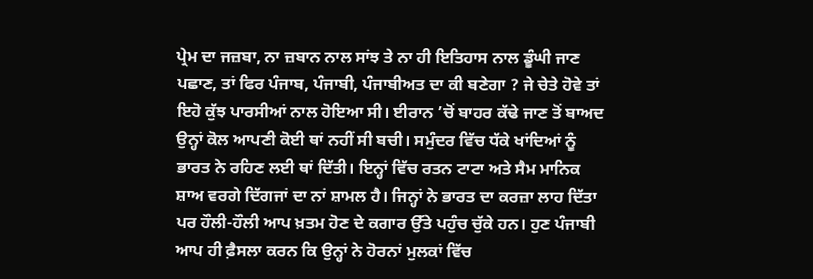ਪ੍ਰੇਮ ਦਾ ਜਜ਼ਬਾ, ਨਾ ਜ਼ਬਾਨ ਨਾਲ ਸਾਂਝ ਤੇ ਨਾ ਹੀ ਇਤਿਹਾਸ ਨਾਲ ਡੂੰਘੀ ਜਾਣ ਪਛਾਣ, ਤਾਂ ਫਿਰ ਪੰਜਾਬ, ਪੰਜਾਬੀ, ਪੰਜਾਬੀਅਤ ਦਾ ਕੀ ਬਣੇਗਾ ? ਜੇ ਚੇਤੇ ਹੋਵੇ ਤਾਂ ਇਹੋ ਕੁੱਝ ਪਾਰਸੀਆਂ ਨਾਲ ਹੋਇਆ ਸੀ। ਈਰਾਨ ’ਚੋਂ ਬਾਹਰ ਕੱਢੇ ਜਾਣ ਤੋਂ ਬਾਅਦ ਉਨ੍ਹਾਂ ਕੋਲ ਆਪਣੀ ਕੋਈ ਥਾਂ ਨਹੀਂ ਸੀ ਬਚੀ। ਸਮੁੰਦਰ ਵਿੱਚ ਧੱਕੇ ਖਾਂਦਿਆਂ ਨੂੰ ਭਾਰਤ ਨੇ ਰਹਿਣ ਲਈ ਥਾਂ ਦਿੱਤੀ। ਇਨ੍ਹਾਂ ਵਿੱਚ ਰਤਨ ਟਾਟਾ ਅਤੇ ਸੈਮ ਮਾਨਿਕ ਸ਼ਾਅ ਵਰਗੇ ਦਿੱਗਜਾਂ ਦਾ ਨਾਂ ਸ਼ਾਮਲ ਹੈ। ਜਿਨ੍ਹਾਂ ਨੇ ਭਾਰਤ ਦਾ ਕਰਜ਼ਾ ਲਾਹ ਦਿੱਤਾ ਪਰ ਹੌਲੀ-ਹੌਲੀ ਆਪ ਖ਼ਤਮ ਹੋਣ ਦੇ ਕਗਾਰ ਉੱਤੇ ਪਹੁੰਚ ਚੁੱਕੇ ਹਨ। ਹੁਣ ਪੰਜਾਬੀ ਆਪ ਹੀ ਫ਼ੈਸਲਾ ਕਰਨ ਕਿ ਉਨ੍ਹਾਂ ਨੇ ਹੋਰਨਾਂ ਮੁਲਕਾਂ ਵਿੱਚ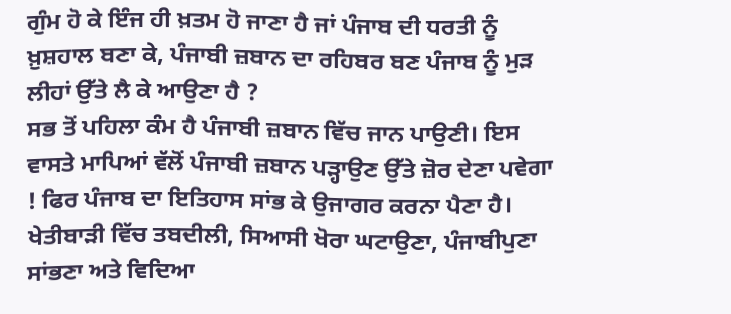ਗੁੰਮ ਹੋ ਕੇ ਇੰਜ ਹੀ ਖ਼ਤਮ ਹੋ ਜਾਣਾ ਹੈ ਜਾਂ ਪੰਜਾਬ ਦੀ ਧਰਤੀ ਨੂੰ ਖ਼ੁਸ਼ਹਾਲ ਬਣਾ ਕੇ, ਪੰਜਾਬੀ ਜ਼ਬਾਨ ਦਾ ਰਹਿਬਰ ਬਣ ਪੰਜਾਬ ਨੂੰ ਮੁੜ ਲੀਹਾਂ ਉੱਤੇ ਲੈ ਕੇ ਆਉਣਾ ਹੈ ?
ਸਭ ਤੋਂ ਪਹਿਲਾ ਕੰਮ ਹੈ ਪੰਜਾਬੀ ਜ਼ਬਾਨ ਵਿੱਚ ਜਾਨ ਪਾਉਣੀ। ਇਸ ਵਾਸਤੇ ਮਾਪਿਆਂ ਵੱਲੋਂ ਪੰਜਾਬੀ ਜ਼ਬਾਨ ਪੜ੍ਹਾਉਣ ਉੱਤੇ ਜ਼ੋਰ ਦੇਣਾ ਪਵੇਗਾ ! ਫਿਰ ਪੰਜਾਬ ਦਾ ਇਤਿਹਾਸ ਸਾਂਭ ਕੇ ਉਜਾਗਰ ਕਰਨਾ ਪੈਣਾ ਹੈ। ਖੇਤੀਬਾੜੀ ਵਿੱਚ ਤਬਦੀਲੀ, ਸਿਆਸੀ ਖੋਰਾ ਘਟਾਉਣਾ, ਪੰਜਾਬੀਪੁਣਾ ਸਾਂਭਣਾ ਅਤੇ ਵਿਦਿਆ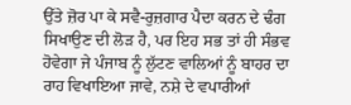ਉੱਤੇ ਜ਼ੋਰ ਪਾ ਕੇ ਸਵੈ-ਰੁਜ਼ਗਾਰ ਪੈਦਾ ਕਰਨ ਦੇ ਢੰਗ ਸਿਖਾਉਣ ਦੀ ਲੋੜ ਹੈ, ਪਰ ਇਹ ਸਭ ਤਾਂ ਹੀ ਸੰਭਵ ਹੋਵੇਗਾ ਜੇ ਪੰਜਾਬ ਨੂੰ ਲੁੱਟਣ ਵਾਲਿਆਂ ਨੂੰ ਬਾਹਰ ਦਾ ਰਾਹ ਵਿਖਾਇਆ ਜਾਵੇ, ਨਸ਼ੇ ਦੇ ਵਪਾਰੀਆਂ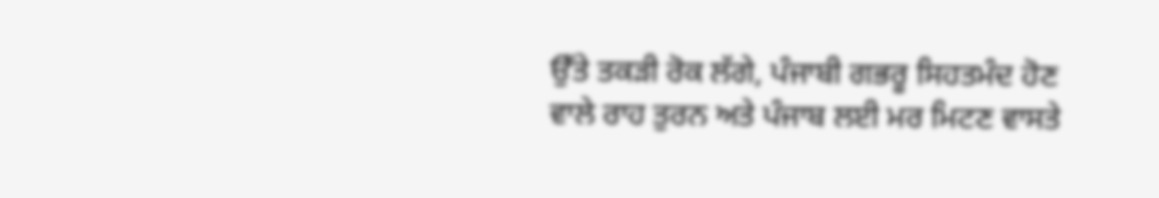ਉੱਤੇ ਤਕੜੀ ਰੋਕ ਲੱਗੇ, ਪੰਜਾਬੀ ਗਭਰੂ ਸਿਹਤਮੰਦ ਹੋਣ ਵਾਲੇ ਰਾਹ ਤੁਰਨ ਅਤੇ ਪੰਜਾਬ ਲਈ ਮਰ ਮਿਟਣ ਵਾਸਤੇ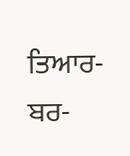ਤਿਆਰ-ਬਰ-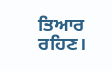ਤਿਆਰ ਰਹਿਣ।